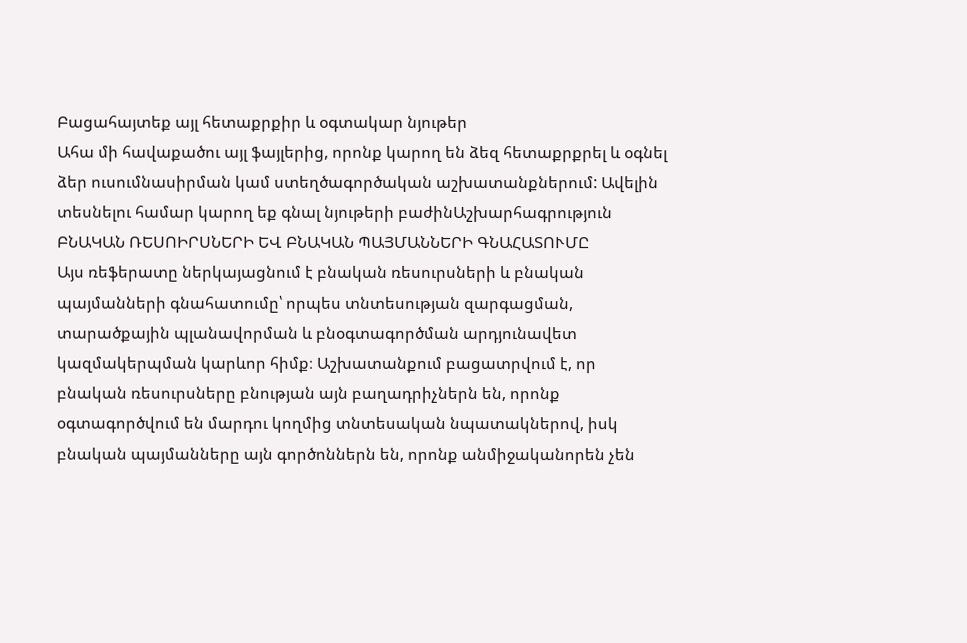Բացահայտեք այլ հետաքրքիր և օգտակար նյութեր
Ահա մի հավաքածու այլ ֆայլերից, որոնք կարող են ձեզ հետաքրքրել և օգնել ձեր ուսումնասիրման կամ ստեղծագործական աշխատանքներում: Ավելին տեսնելու համար կարող եք գնալ նյութերի բաժինԱշխարհագրություն
ԲՆԱԿԱՆ ՌԵՍՈԻՐՍՆԵՐԻ ԵՎ ԲՆԱԿԱՆ ՊԱՅՄԱՆՆԵՐԻ ԳՆԱՀԱՏՈՒՄԸ
Այս ռեֆերատը ներկայացնում է բնական ռեսուրսների և բնական պայմանների գնահատումը՝ որպես տնտեսության զարգացման, տարածքային պլանավորման և բնօգտագործման արդյունավետ կազմակերպման կարևոր հիմք։ Աշխատանքում բացատրվում է, որ բնական ռեսուրսները բնության այն բաղադրիչներն են, որոնք օգտագործվում են մարդու կողմից տնտեսական նպատակներով, իսկ բնական պայմանները այն գործոններն են, որոնք անմիջականորեն չեն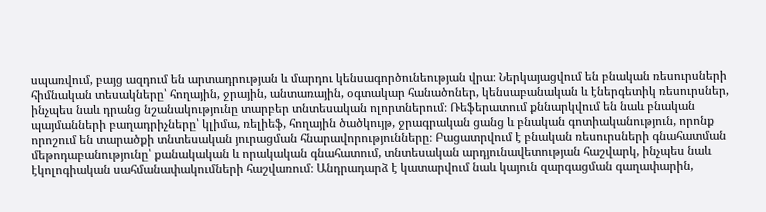սպառվում, բայց ազդում են արտադրության և մարդու կենսագործունեության վրա։ Ներկայացվում են բնական ռեսուրսների հիմնական տեսակները՝ հողային, ջրային, անտառային, օգտակար հանածոներ, կենսաբանական և էներգետիկ ռեսուրսներ, ինչպես նաև դրանց նշանակությունը տարբեր տնտեսական ոլորտներում։ Ռեֆերատում քննարկվում են նաև բնական պայմանների բաղադրիչները՝ կլիմա, ռելիեֆ, հողային ծածկույթ, ջրագրական ցանց և բնական գոտիականություն, որոնք որոշում են տարածքի տնտեսական յուրացման հնարավորությունները։ Բացատրվում է բնական ռեսուրսների գնահատման մեթոդաբանությունը՝ քանակական և որակական գնահատում, տնտեսական արդյունավետության հաշվարկ, ինչպես նաև էկոլոգիական սահմանափակումների հաշվառում։ Անդրադարձ է կատարվում նաև կայուն զարգացման գաղափարին,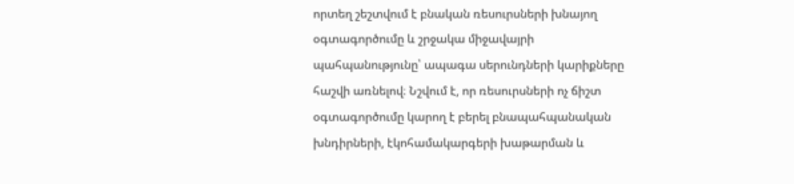որտեղ շեշտվում է բնական ռեսուրսների խնայող օգտագործումը և շրջակա միջավայրի պահպանությունը՝ ապագա սերունդների կարիքները հաշվի առնելով։ Նշվում է, որ ռեսուրսների ոչ ճիշտ օգտագործումը կարող է բերել բնապահպանական խնդիրների, էկոհամակարգերի խաթարման և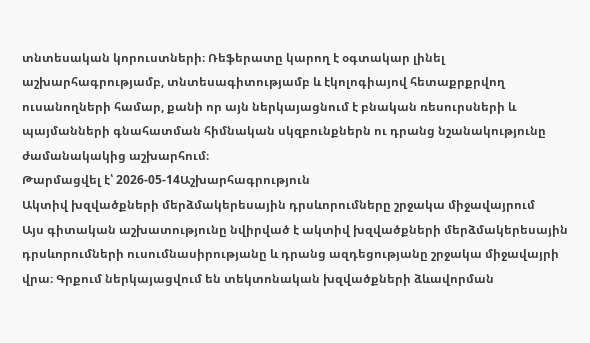տնտեսական կորուստների։ Ռեֆերատը կարող է օգտակար լինել աշխարհագրությամբ, տնտեսագիտությամբ և էկոլոգիայով հետաքրքրվող ուսանողների համար, քանի որ այն ներկայացնում է բնական ռեսուրսների և պայմանների գնահատման հիմնական սկզբունքներն ու դրանց նշանակությունը ժամանակակից աշխարհում։
Թարմացվել է՝ 2026-05-14Աշխարհագրություն
Ակտիվ խզվածքների մերձմակերեսային դրսևորումները շրջակա միջավայրում
Այս գիտական աշխատությունը նվիրված է ակտիվ խզվածքների մերձմակերեսային դրսևորումների ուսումնասիրությանը և դրանց ազդեցությանը շրջակա միջավայրի վրա։ Գրքում ներկայացվում են տեկտոնական խզվածքների ձևավորման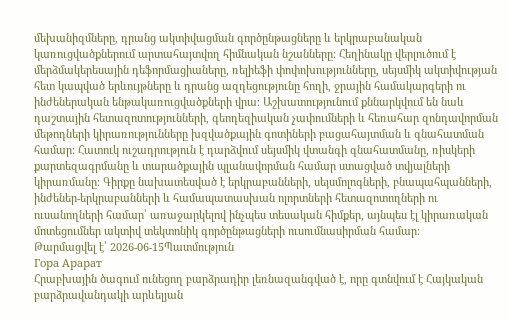մեխանիզմները, դրանց ակտիվացման գործընթացները և երկրաբանական կառուցվածքներում արտահայտվող հիմնական նշանները։ Հեղինակը վերլուծում է մերձմակերեսային դեֆորմացիաները, ռելիեֆի փոփոխությունները, սեյսմիկ ակտիվության հետ կապված երևույթները և դրանց ազդեցությունը հողի, ջրային համակարգերի ու ինժեներական ենթակառուցվածքների վրա։ Աշխատությունում քննարկվում են նաև դաշտային հետազոտությունների, գեոդեզիական չափումների և հեռահար զոնդավորման մեթոդների կիրառությունները խզվածքային գոտիների բացահայտման և գնահատման համար։ Հատուկ ուշադրություն է դարձվում սեյսմիկ վտանգի գնահատմանը, ռիսկերի քարտեզագրմանը և տարածքային պլանավորման համար ստացված տվյալների կիրառմանը։ Գիրքը նախատեսված է երկրաբանների, սեյսմոլոգների, բնապահպանների, ինժեներ-երկրաբանների և համապատասխան ոլորտների հետազոտողների ու ուսանողների համար՝ առաջարկելով ինչպես տեսական հիմքեր, այնպես էլ կիրառական մոտեցումներ ակտիվ տեկտոնիկ գործընթացների ուսումնասիրման համար։
Թարմացվել է՝ 2026-06-15Պատմություն
Гора Арарат
Հրաբխային ծագում ունեցող բարձրադիր լեռնազանգված է, որը գտնվում է Հայկական բարձրավանդակի արևելյան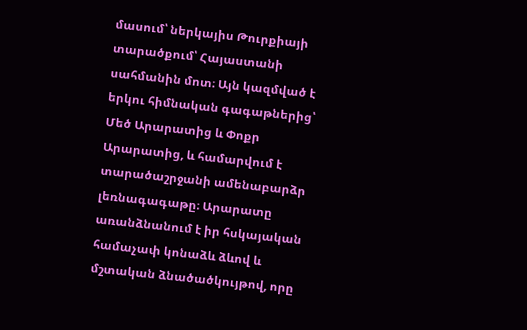մասում՝ ներկայիս Թուրքիայի տարածքում՝ Հայաստանի սահմանին մոտ։ Այն կազմված է երկու հիմնական գագաթներից՝ Մեծ Արարատից և Փոքր Արարատից, և համարվում է տարածաշրջանի ամենաբարձր լեռնագագաթը։ Արարատը առանձնանում է իր հսկայական համաչափ կոնաձև ձևով և մշտական ձնածածկույթով, որը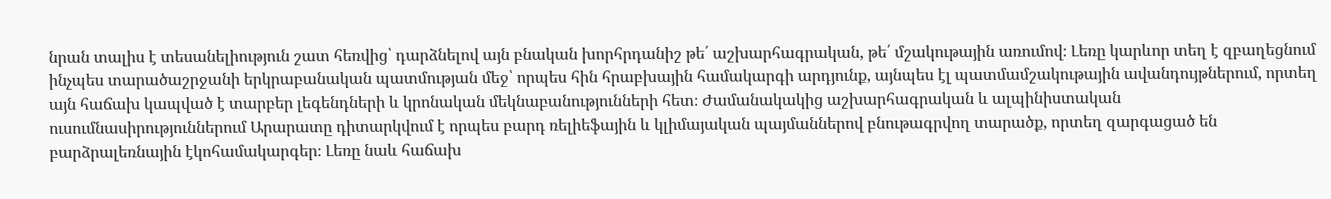նրան տալիս է տեսանելիություն շատ հեռվից՝ դարձնելով այն բնական խորհրդանիշ թե՛ աշխարհագրական, թե՛ մշակութային առումով։ Լեռը կարևոր տեղ է զբաղեցնում ինչպես տարածաշրջանի երկրաբանական պատմության մեջ՝ որպես հին հրաբխային համակարգի արդյունք, այնպես էլ պատմամշակութային ավանդույթներում, որտեղ այն հաճախ կապված է տարբեր լեգենդների և կրոնական մեկնաբանությունների հետ։ Ժամանակակից աշխարհագրական և ալպինիստական ուսումնասիրություններում Արարատը դիտարկվում է որպես բարդ ռելիեֆային և կլիմայական պայմաններով բնութագրվող տարածք, որտեղ զարգացած են բարձրալեռնային էկոհամակարգեր։ Լեռը նաև հաճախ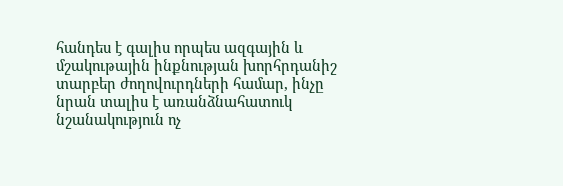հանդես է գալիս որպես ազգային և մշակութային ինքնության խորհրդանիշ տարբեր ժողովուրդների համար, ինչը նրան տալիս է առանձնահատուկ նշանակություն ոչ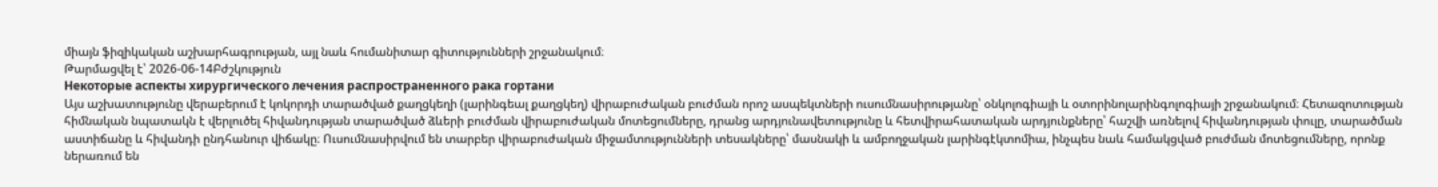միայն ֆիզիկական աշխարհագրության, այլ նաև հումանիտար գիտությունների շրջանակում։
Թարմացվել է՝ 2026-06-14Բժշկություն
Некоторые аспекты хирургического лечения распространенного рака гортани
Այս աշխատությունը վերաբերում է կոկորդի տարածված քաղցկեղի (լարինգեալ քաղցկեղ) վիրաբուժական բուժման որոշ ասպեկտների ուսումնասիրությանը՝ օնկոլոգիայի և օտորինոլարինգոլոգիայի շրջանակում։ Հետազոտության հիմնական նպատակն է վերլուծել հիվանդության տարածված ձևերի բուժման վիրաբուժական մոտեցումները, դրանց արդյունավետությունը և հետվիրահատական արդյունքները՝ հաշվի առնելով հիվանդության փուլը, տարածման աստիճանը և հիվանդի ընդհանուր վիճակը։ Ուսումնասիրվում են տարբեր վիրաբուժական միջամտությունների տեսակները՝ մասնակի և ամբողջական լարինգէկտոմիա, ինչպես նաև համակցված բուժման մոտեցումները, որոնք ներառում են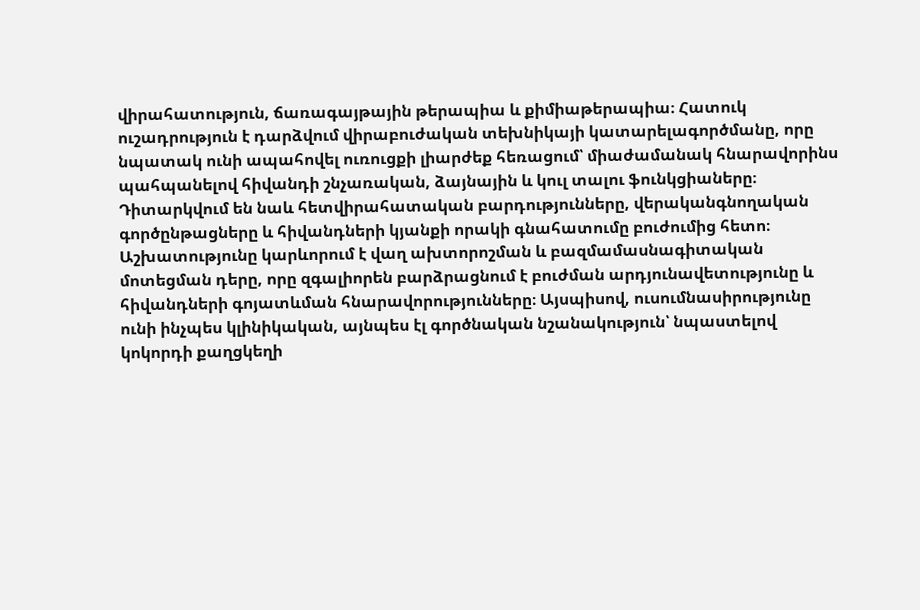վիրահատություն, ճառագայթային թերապիա և քիմիաթերապիա։ Հատուկ ուշադրություն է դարձվում վիրաբուժական տեխնիկայի կատարելագործմանը, որը նպատակ ունի ապահովել ուռուցքի լիարժեք հեռացում՝ միաժամանակ հնարավորինս պահպանելով հիվանդի շնչառական, ձայնային և կուլ տալու ֆունկցիաները։ Դիտարկվում են նաև հետվիրահատական բարդությունները, վերականգնողական գործընթացները և հիվանդների կյանքի որակի գնահատումը բուժումից հետո։ Աշխատությունը կարևորում է վաղ ախտորոշման և բազմամասնագիտական մոտեցման դերը, որը զգալիորեն բարձրացնում է բուժման արդյունավետությունը և հիվանդների գոյատևման հնարավորությունները։ Այսպիսով, ուսումնասիրությունը ունի ինչպես կլինիկական, այնպես էլ գործնական նշանակություն՝ նպաստելով կոկորդի քաղցկեղի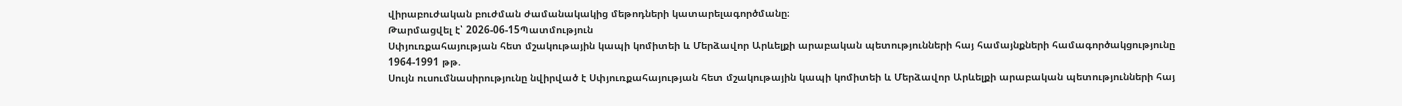վիրաբուժական բուժման ժամանակակից մեթոդների կատարելագործմանը։
Թարմացվել է՝ 2026-06-15Պատմություն
Սփյուռքահայության հետ մշակութային կապի կոմիտեի և Մերձավոր Արևելքի արաբական պետությունների հայ համայնքների համագործակցությունը 1964-1991 թթ.
Սույն ուսումնասիրությունը նվիրված է Սփյուռքահայության հետ մշակութային կապի կոմիտեի և Մերձավոր Արևելքի արաբական պետությունների հայ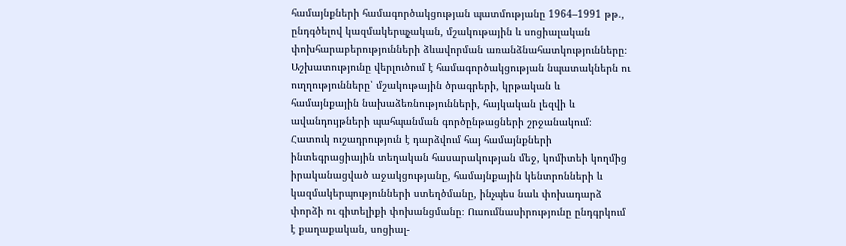համայնքների համագործակցության պատմությանը 1964–1991 թթ., ընդգծելով կազմակերպչական, մշակութային և սոցիալական փոխհարաբերությունների ձևավորման առանձնահատկությունները։ Աշխատությունը վերլուծում է համագործակցության նպատակներն ու ուղղությունները՝ մշակութային ծրագրերի, կրթական և համայնքային նախաձեռնությունների, հայկական լեզվի և ավանդույթների պահպանման գործընթացների շրջանակում։ Հատուկ ուշադրություն է դարձվում հայ համայնքների ինտեգրացիային տեղական հասարակության մեջ, կոմիտեի կողմից իրականացված աջակցությանը, համայնքային կենտրոնների և կազմակերպությունների ստեղծմանը, ինչպես նաև փոխադարձ փորձի ու գիտելիքի փոխանցմանը։ Ուսումնասիրությունը ընդգրկում է քաղաքական, սոցիալ-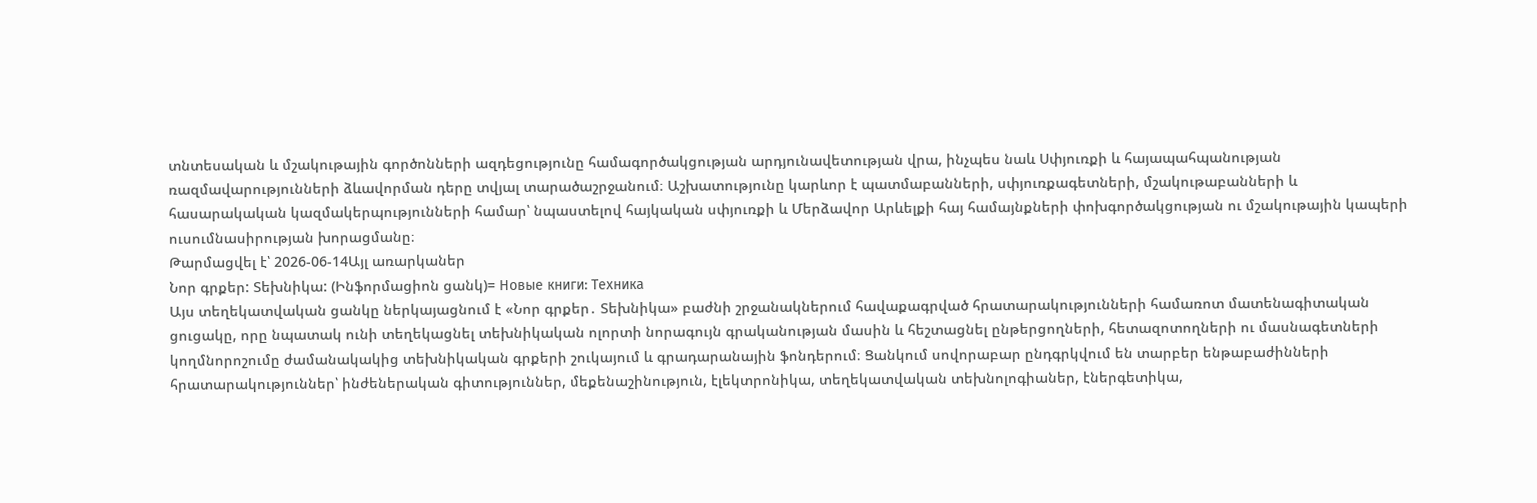տնտեսական և մշակութային գործոնների ազդեցությունը համագործակցության արդյունավետության վրա, ինչպես նաև Սփյուռքի և հայապահպանության ռազմավարությունների ձևավորման դերը տվյալ տարածաշրջանում։ Աշխատությունը կարևոր է պատմաբանների, սփյուռքագետների, մշակութաբանների և հասարակական կազմակերպությունների համար՝ նպաստելով հայկական սփյուռքի և Մերձավոր Արևելքի հայ համայնքների փոխգործակցության ու մշակութային կապերի ուսումնասիրության խորացմանը։
Թարմացվել է՝ 2026-06-14Այլ առարկաներ
Նոր գրքեր: Տեխնիկա: (Ինֆորմացիոն ցանկ)= Новые книги: Техника
Այս տեղեկատվական ցանկը ներկայացնում է «Նոր գրքեր․ Տեխնիկա» բաժնի շրջանակներում հավաքագրված հրատարակությունների համառոտ մատենագիտական ցուցակը, որը նպատակ ունի տեղեկացնել տեխնիկական ոլորտի նորագույն գրականության մասին և հեշտացնել ընթերցողների, հետազոտողների ու մասնագետների կողմնորոշումը ժամանակակից տեխնիկական գրքերի շուկայում և գրադարանային ֆոնդերում։ Ցանկում սովորաբար ընդգրկվում են տարբեր ենթաբաժինների հրատարակություններ՝ ինժեներական գիտություններ, մեքենաշինություն, էլեկտրոնիկա, տեղեկատվական տեխնոլոգիաներ, էներգետիկա,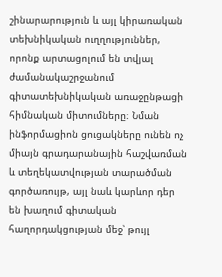շինարարություն և այլ կիրառական տեխնիկական ուղղություններ, որոնք արտացոլում են տվյալ ժամանակաշրջանում գիտատեխնիկական առաջընթացի հիմնական միտումները։ Նման ինֆորմացիոն ցուցակները ունեն ոչ միայն գրադարանային հաշվառման և տեղեկատվության տարածման գործառույթ, այլ նաև կարևոր դեր են խաղում գիտական հաղորդակցության մեջ՝ թույլ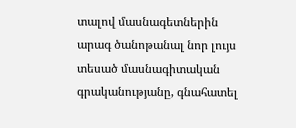տալով մասնագետներին արագ ծանոթանալ նոր լույս տեսած մասնագիտական գրականությանը, գնահատել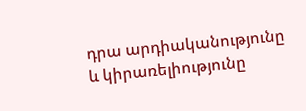դրա արդիականությունը և կիրառելիությունը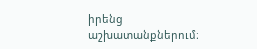իրենց աշխատանքներում։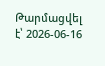Թարմացվել է՝ 2026-06-16